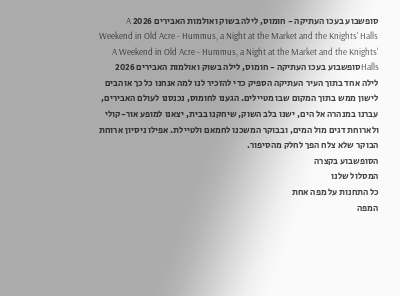סופשבוע בעכו העתיקה - חומוס, לילה בשוק ואולמות האבירים 2026 A Weekend in Old Acre - Hummus, a Night at the Market and the Knights' Halls
A Weekend in Old Acre - Hummus, a Night at the Market and the Knights' Hallsסופשבוע בעכו העתיקה - חומוס, לילה בשוק ואולמות האבירים 2026
לילה אחד בתוך העיר העתיקה הספיק כדי להזכיר לנו למה אנחנו כל כך אוהבים לישון ממש בתוך המקום שבו מטיילים. הגענו לחומוס, נכנסנו לעולם האבירים, עברנו במנהרה אל הים, ישנו בלב השוק, שיחקנו בבית, יצאנו למופע אור-קולי ולארוחת דגים מול המים, ובבוקר המשכנו לחמאם ולטיילת. אפילו ניסיון ארוחת הבוקר שלא צלח הפך לחלק מהסיפור.
הסופשבוע בקצרה
המסלול שלנו
כל התחנות על מפה אחת
המפה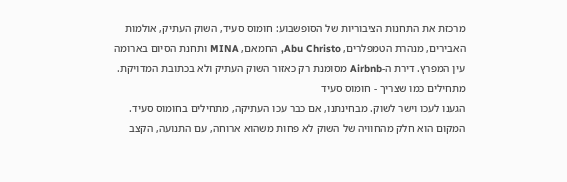מרכזת את התחנות הציבוריות של הסופשבוע: חומוס סעיד, השוק העתיק, אולמות האבירים, מנהרת הטמפלרים, Abu Christo, החמאם, MINA ותחנת הסיום בארומה עין המפרץ. דירת ה-Airbnb מסומנת רק כאזור השוק העתיק ולא בכתובת המדויקת.
מתחילים כמו שצריך - חומוס סעיד
הגענו לעכו וישר לשוק. מבחינתנו, אם כבר עכו העתיקה, מתחילים בחומוס סעיד. המקום הוא חלק מהחוויה של השוק לא פחות משהוא ארוחה, עם התנועה, הקצב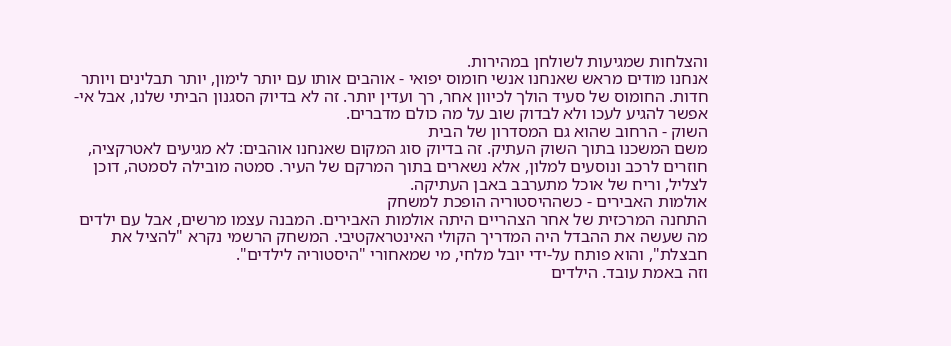והצלחות שמגיעות לשולחן במהירות.
אנחנו מודים מראש שאנחנו אנשי חומוס יפואי - אוהבים אותו עם יותר לימון, יותר תבלינים ויותר חדות. החומוס של סעיד הולך לכיוון אחר, רך ועדין יותר. זה לא בדיוק הסגנון הביתי שלנו, אבל אי-אפשר להגיע לעכו ולא לבדוק שוב על מה כולם מדברים.
השוק - הרחוב שהוא גם המסדרון של הבית
משם המשכנו בתוך השוק העתיק. זה בדיוק סוג המקום שאנחנו אוהבים: לא מגיעים לאטרקציה, חוזרים לרכב ונוסעים למלון, אלא נשארים בתוך המרקם של העיר. סמטה מובילה לסמטה, דוכן לצליל, וריח של אוכל מתערבב באבן העתיקה.
אולמות האבירים - כשההיסטוריה הופכת למשחק
התחנה המרכזית של אחר הצהריים היתה אולמות האבירים. המבנה עצמו מרשים, אבל עם ילדים מה שעשה את ההבדל היה המדריך הקולי האינטראקטיבי. המשחק הרשמי נקרא "להציל את חבצלת", והוא פותח על-ידי יובל מלחי, מי שמאחורי "היסטוריה לילדים".
וזה באמת עובד. הילדים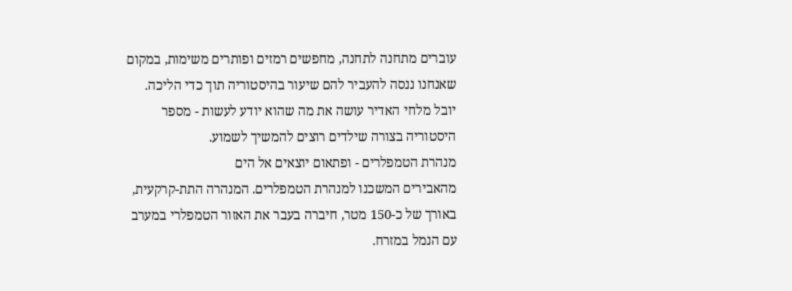עוברים מתחנה לתחנה, מחפשים רמזים ופותרים משימות, במקום שאנחנו ננסה להעביר להם שיעור בהיסטוריה תוך כדי הליכה. יובל מלחי האדיר עושה את מה שהוא יודע לעשות - מספר היסטוריה בצורה שילדים רוצים להמשיך לשמוע.
מנהרת הטמפלרים - ופתאום יוצאים אל הים
מהאבירים המשכנו למנהרת הטמפלרים. המנהרה התת-קרקעית, באורך של כ-150 מטר, חיברה בעבר את האזור הטמפלרי במערב עם הנמל במזרח.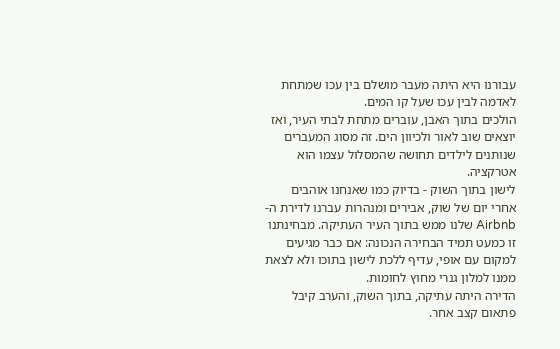עבורנו היא היתה מעבר מושלם בין עכו שמתחת לאדמה לבין עכו שעל קו המים.
הולכים בתוך האבן, עוברים מתחת לבתי העיר, ואז יוצאים שוב לאור ולכיוון הים. זה מסוג המעברים שנותנים לילדים תחושה שהמסלול עצמו הוא אטרקציה.
לישון בתוך השוק - בדיוק כמו שאנחנו אוהבים
אחרי יום של שוק, אבירים ומנהרות עברנו לדירת ה-Airbnb שלנו ממש בתוך העיר העתיקה. מבחינתנו זו כמעט תמיד הבחירה הנכונה: אם כבר מגיעים למקום עם אופי, עדיף ללכת לישון בתוכו ולא לצאת ממנו למלון גנרי מחוץ לחומות.
הדירה היתה עתיקה, בתוך השוק, והערב קיבל פתאום קצב אחר.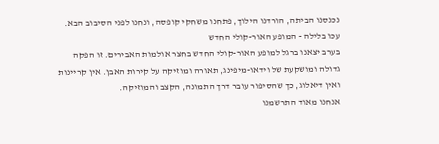נכנסנו הביתה, הורדנו הילוך, פתחנו משחקי קופסה, ונחנו לפני הסיבוב הבא.
עכו בלילה - המופע האור-קולי החדש
בערב יצאנו ברגל למופע האור-קולי החדש בחצר אולמות האבירים. זו הפקה גדולה ומושקעת של וידאו-מיפינג, תאורה ומוזיקה על קירות האבן. אין קריינות ואין דיאלוג, כך שהסיפור עובר דרך התמונה, הקצב והמוזיקה.
אנחנו מאוד התרשמנו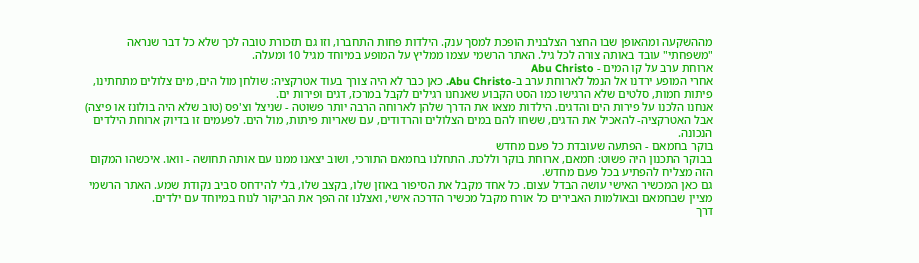מההשקעה ומהאופן שבו החצר הצלבנית הופכת למסך ענק. הילדות פחות התחברו, וזו גם תזכורת טובה לכך שלא כל דבר שנראה "משפחתי" עובד באותה צורה לכל גיל. האתר הרשמי עצמו ממליץ על המופע במיוחד מגיל 10 ומעלה.
ארוחת ערב על קו המים - Abu Christo
אחרי המופע ירדנו אל הנמל לארוחת ערב ב-Abu Christo. כאן כבר לא היה צורך בעוד אטרקציה: שולחן מול הים, מים צלולים מתחתינו, פיתות חמות, סלטים שלא הרגישו כמו הסט הקבוע שאנחנו רגילים לקבל במרכז, דגים ופירות ים.
אנחנו הלכנו על פירות הים והדגים. הילדות מצאו את הדרך שלהן לארוחה הרבה יותר פשוטה - שניצל וצ'פס (טוב שלא היה בולונז או פיצה) אבל האטרקציה- להאכיל את הדגים, ששחו להם במים הצלולים והרדודים, עם שאריות פיתות, מול הים. לפעמים זו בדיוק ארוחת הילדים הנכונה.
בוקר בחמאם - הפתעה שעובדת כל פעם מחדש
בבוקר התכנון היה פשוט: חמאם, ארוחת בוקר וללכת. התחלנו בחמאם התורכי, ושוב יצאנו ממנו עם אותה תחושה - וואו. איכשהו המקום הזה מצליח להפתיע בכל פעם מחדש.
גם כאן המכשיר האישי עושה הבדל עצום. כל אחד מקבל את הסיפור באוזן שלו, בקצב שלו, בלי להידחס סביב נקודת שמע. האתר הרשמי מציין שבחמאם ובאולמות האבירים כל אורח מקבל מכשיר הדרכה אישי, ואצלנו זה הפך את הביקור לנוח במיוחד עם ילדים.
דרך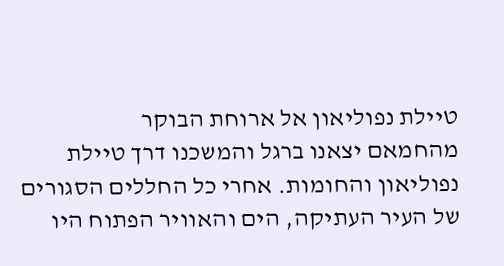טיילת נפוליאון אל ארוחת הבוקר
מהחמאם יצאנו ברגל והמשכנו דרך טיילת נפוליאון והחומות. אחרי כל החללים הסגורים של העיר העתיקה, הים והאוויר הפתוח היו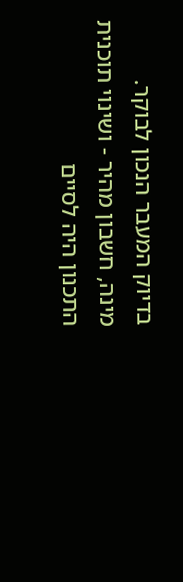בדיוק המעבר הנכון לבוקר.
מינה, חשבון מהיר - ושינוי תוכנית
התכנון היה לסיים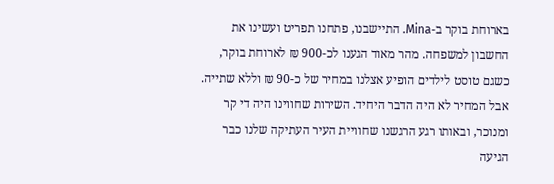בארוחת בוקר ב-Mina. התיישבנו, פתחנו תפריט ועשינו את החשבון למשפחה. מהר מאוד הגענו לכ-900 ₪ לארוחת בוקר, כשגם טוסט לילדים הופיע אצלנו במחיר של כ-90 ₪ וללא שתייה.
אבל המחיר לא היה הדבר היחיד. השירות שחווינו היה די קר ומנוכר, ובאותו רגע הרגשנו שחוויית העיר העתיקה שלנו כבר הגיעה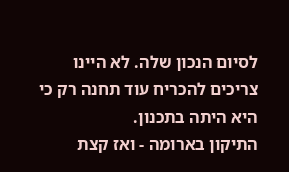לסיום הנכון שלה. לא היינו צריכים להכריח עוד תחנה רק כי היא היתה בתכנון.
התיקון בארומה - ואז קצת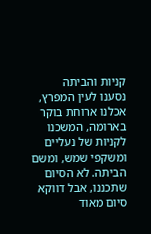קניות והביתה
נסענו לעין המפרץ, אכלנו ארוחת בוקר בארומה, המשכנו לקניות של נעליים ומשקפי שמש, ומשם הביתה. לא הסיום שתכננו, אבל דווקא סיום מאוד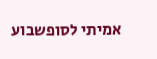אמיתי לסופשבוע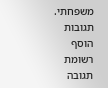משפחתי.
תגובות
הוסף רשומת תגובה